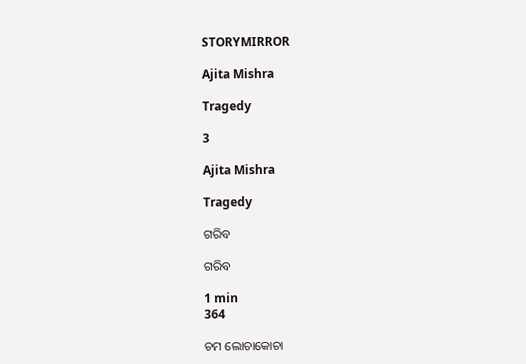STORYMIRROR

Ajita Mishra

Tragedy

3

Ajita Mishra

Tragedy

ଗରିବ

ଗରିବ

1 min
364

ଚମ ଲୋଚାକୋଚା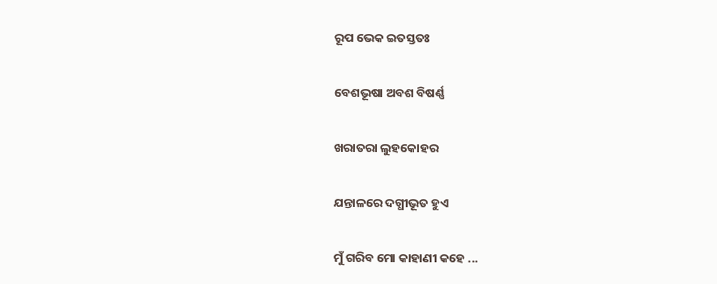ରୂପ ଭେକ ଇତସ୍ତତଃ

ବେଶଭୂଷା ଅବଶ ବିଷର୍ଣ୍ଣ

ଖରାତରା ଲୁହକୋହର

ଯନ୍ତାଳରେ ଦଗ୍ଧୀଭୂତ ହୁଏ

ମୁଁ ଗରିବ ମୋ କାହାଣୀ କହେ ...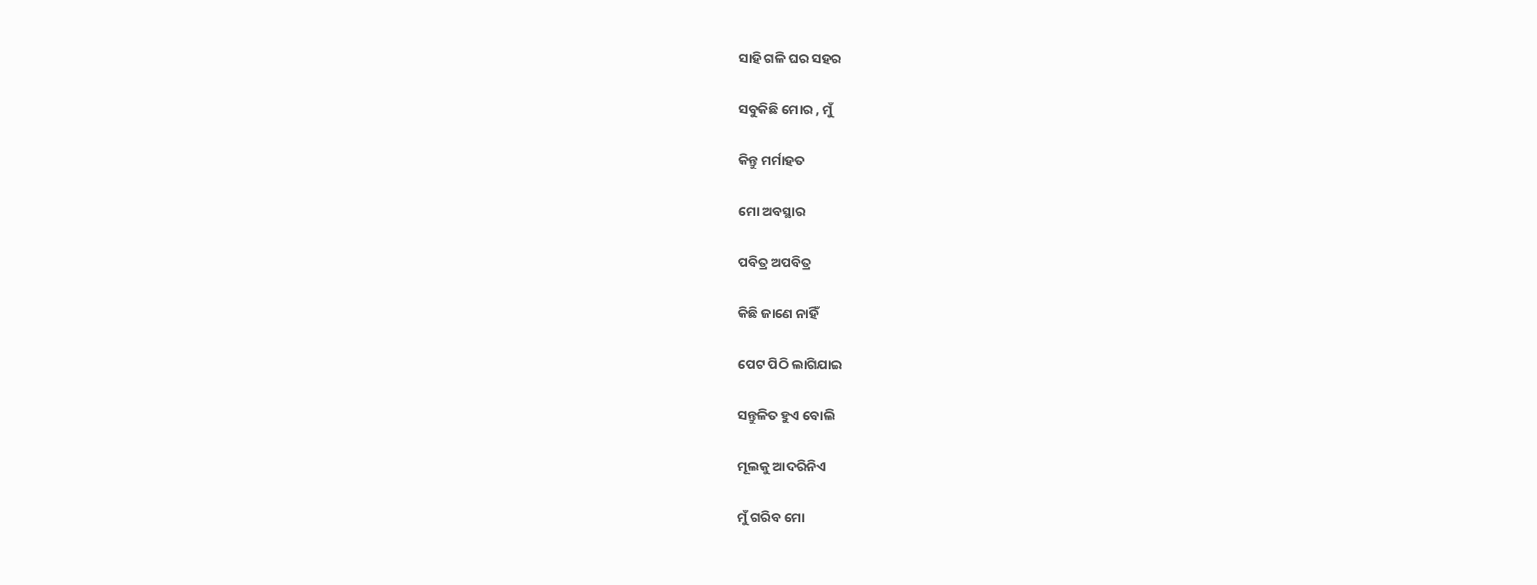ସାହି ଗଳି ଘର ସହର

ସବୁକିଛି ମୋର , ମୁଁ

କିନ୍ତୁ ମର୍ମାହତ

ମୋ ଅବସ୍ଥାର

ପବିତ୍ର ଅପବିତ୍ର

କିଛି ଜାଣେ ନାହିଁ

ପେଟ ପିଠି ଲାଗିଯାଇ

ସନ୍ତୁଳିତ ହୁଏ ବୋଲି

ମୂଲକୁ ଆଦରିନିଏ

ମୁଁ ଗରିବ ମୋ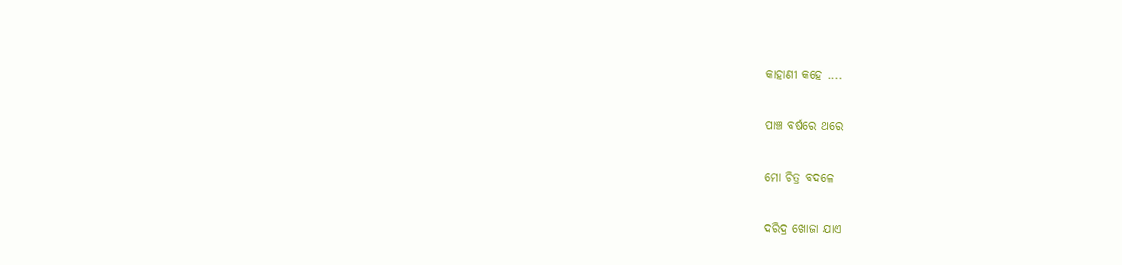କାହାଣୀ କହେ ....

ପାଞ୍ଚ ବର୍ଷରେ ଥରେ

ମୋ ଚିତ୍ର ବଦଳେ

ଦରିଦ୍ର ଖୋଜା ଯାଏ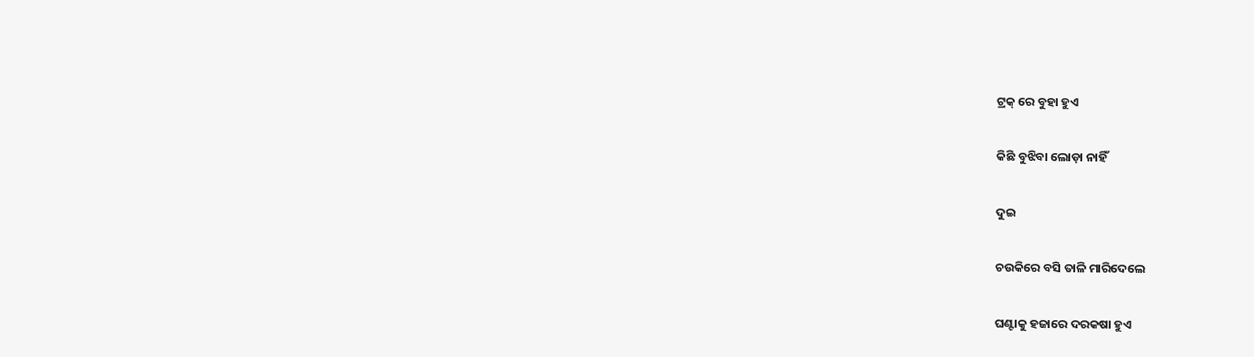ଟ୍ରକ୍ ରେ ବୁହା ହୁଏ

କିଛି ବୁଝିବା ଲୋଡ଼ା ନାହିଁ

ଦୁଇ

ଚଉକିରେ ବସି ତାଳି ମାରିଦେଲେ

ଘଣ୍ଟାକୁ ହଜାରେ ଦରକଷା ହୁଏ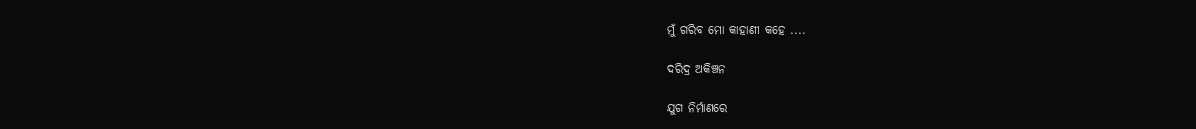ମୁଁ ଗରିବ ମୋ କାହାଣୀ କହେ ....

ଦରିଦ୍ର ଅକିଞ୍ଚନ

ଯୁଗ ନିର୍ମାଣରେ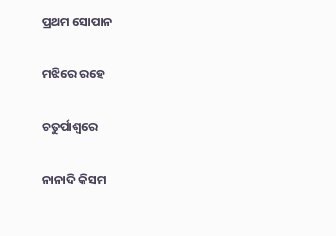ପ୍ରଥମ ସୋପାନ

ମଝିରେ ରହେ

ଚତୁର୍ପାଶ୍ୱରେ

ନାନାଦି କିସମ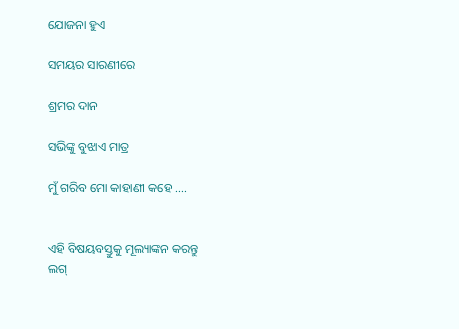ଯୋଜନା ହୁଏ

ସମୟର ସାରଣୀରେ

ଶ୍ରମର ଦାନ

ସଭିଙ୍କୁ ବୁଝାଏ ମାତ୍ର

ମୁଁ ଗରିବ ମୋ କାହାଣୀ କହେ ....


ଏହି ବିଷୟବସ୍ତୁକୁ ମୂଲ୍ୟାଙ୍କନ କରନ୍ତୁ
ଲଗ୍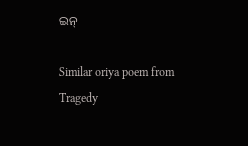ଇନ୍

Similar oriya poem from Tragedy